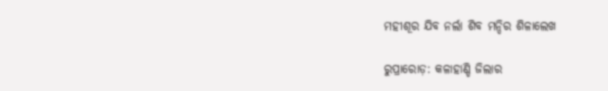ମହୀଶୂର ଯିବ ନର୍ଲା ଶିବ ମନ୍ଦିର ଶିଳାଲେଖ

ରୁପ୍ରାରୋଡ଼: କଳାହାଣ୍ଡି ଜିଲାର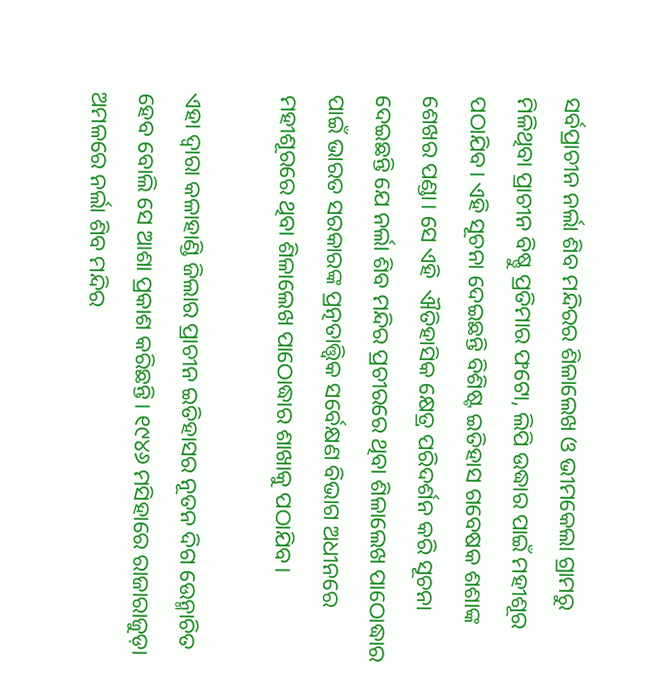ସର୍ବପ୍ରାଚୀନ ନର୍ଲା ଶିବ ମନ୍ଦିରର ଶିଳାଲେଖ ଓ ଭୀମକେଲା ଗ୍ରାମରୁ ମିଳିଥିବା ପ୍ରାଚୀନ ବିଷ୍ଣୁ ପ୍ରତିମାର ଫଟୋ, ଲିପି ଉଦ୍ଧାର ପାଇଁ ମହୀଶୂର ପଠାଯିବ। ଏହି ସୂଚନା ଦେଇଛନ୍ତି ବିଶିଷ୍ଟ ଇତିହାସ ଗବେଷକ ଶଶାଙ୍କ ଶେଖର ପଣ୍ଡା। ସେ ଏହି  ଐତିହାସିକ କ୍ଷେତ୍ର ପରିଦର୍ଶନ କରି ସୂଚନା ଦେଇଛନ୍ତି ଯେ ନର୍ଲା ଶିବ ମନ୍ଦିର ପ୍ରଚୀରରେ ଥିବା ଶିଳାଲେଖ ପାଠୋଦ୍ଧାର ପାଇଁ ଭାରତ ସରକାରଙ୍କ ପ୍ରତ୍ନତାତ୍ତ୍ବିକ ସର୍ବେକ୍ଷଣ ବିଭାଗ ଅଧୀନରେ ମହୀଶୂରରେ ଥିବା ଶିଳାଲେଖ ପାଠୋଦ୍ଧାର ଶାଖାକୁ ପଠାଯିବ।

ଏହା ଦ୍ବାରା କଳାହାଣ୍ଡି ଜିଲାର ପ୍ରାଚୀନ ଇତିହାସର ନୂତନ ଦିଗ ଉ‌େ‌ନ୍ମାଚିତ ହେବ ବୋଲି ସେ ଆଶା ପ୍ରକାଶ କରିଛନ୍ତି। ୧୯୪୬ ମସିହାରେ ରାଜାରାଜୁଡ଼ା ଅମଳରେ ନର୍ଲା ଶିବ ମନ୍ଦିର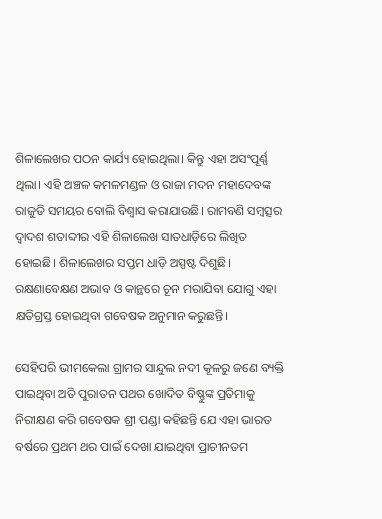ଶିଳାଲେଖର ପଠନ କାର୍ଯ୍ୟ ହୋଇଥିଲା। କିନ୍ତୁ ଏହା ଅସଂପୂର୍ଣ୍ଣ ଥିଲା। ଏହି ଅଞ୍ଚଳ କମଳମଣ୍ଡଳ ଓ ରାଜା ମଦନ ମହାଦେବଙ୍କ ରାଜୁତି ସମୟର ବୋଲି ବିଶ୍ବାସ କରାଯାଉଛି। ରାମବଣି ସମ୍ବତ୍ସର ଦ୍ବାଦଶ ‌ଶତାବ୍ଦୀର ଏହି ଶିଳାଲେଖ ସାତଧାଡ଼ିରେ ଲିଖିତ ହୋଇଛି। ଶିଳାଲେଖର ସପ୍ତମ ଧାଡ଼ି ଅସ୍ପଷ୍ଟ ଦିଶୁଛି। ରକ୍ଷଣାବେକ୍ଷଣ ଅଭାବ ଓ କାନ୍ଥରେ ଚୂନ ମରାଯିବା ଯୋଗୁ ଏହା କ୍ଷତିଗ୍ରସ୍ତ ହୋଇଥିବା ଗବେଷକ ଅନୁମାନ କରୁଛନ୍ତି।

ସେହିପରି ଭୀମକେଲା ଗ୍ରାମର ସାନ୍ଦୁଲ ନଦୀ କୂଳରୁ ଜଣେ ବ୍ୟକ୍ତି ପାଇଥିବା ଅତି ପୁରାତନ ପଥର ଖୋଦିତ ବିଷ୍ଣୁଙ୍କ ପ୍ରତିମାକୁ ନିରୀକ୍ଷଣ କରି ଗବେଷକ ଶ୍ରୀ ପଣ୍ଡା କହିଛନ୍ତି ଯେ ଏହା ଭାରତ ବର୍ଷରେ ପ୍ରଥମ ଥର ପାଇଁ ଦେଖା ଯାଇଥିବା ପ୍ରାଚୀନତମ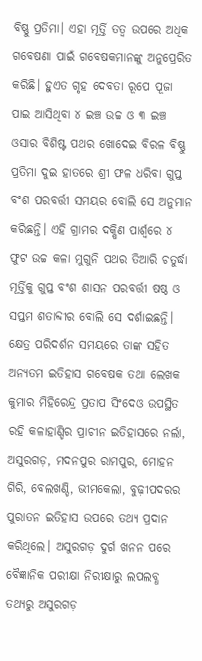ବିଷ୍ଣୁ ପ୍ରତିମା। ଏହା ମୂର୍ତ୍ତି ତତ୍ବ ଉପରେ ଅଧିକ ଗବେଷଣା ପାଇଁ ଗବେଷକମାନଙ୍କୁ ଅନୁପ୍ରେରିତ କରିଛି। ହୁଏତ ଗୃହ ଦେବତା ରୂପେ ପୂଜା ପାଇ ଆସିଥିବା ୪ ଇଞ୍ଚ ଉଚ୍ଚ ଓ ୩ ଇଞ୍ଚ ଓସାର ବିଶିଷ୍ଟ ପଥର ଖୋଦେଇ ବିରଳ ବିଷ୍ଣୁ ପ୍ରତିମା ଦୁଇ ହାତରେ ଶ୍ରୀ ଫଳ ଧରିବା ଗୁପ୍ତ ବଂଶ ପରବର୍ତ୍ତୀ ସମୟର ବୋଲି ସେ ଅନୁମାନ କରିଛନ୍ତି। ଏହି ଗ୍ରାମର ଦକ୍ଷିଣ ପାର୍ଶ୍ବରେ ୪ ଫୁଟ ଉଚ୍ଚ କଳା ମୁଗୁନି ପଥର ତିଆରି ଚତୁର୍ଦ୍ଧା ମୂର୍ତ୍ତିକୁ ଗୁପ୍ତ ବଂଶ ଶାସନ ପରବର୍ତ୍ତୀ ଷଷ୍ଠ ଓ ସପ୍ତମ ଶତାବ୍ଦୀର ବୋଲି ସେ ଦର୍ଶାଇଛନ୍ତି। କ୍ଷେତ୍ର ପରିଦର୍ଶନ ସମୟରେ ତାଙ୍କ ସହିତ ଅନ୍ୟତମ ଇତିହାସ ଗବେଷକ ତଥା ଲେଖକ କୁମାର ମିହିରେନ୍ଦ୍ର ପ୍ରତାପ ସିଂଦେଓ ଉପସ୍ଥିତ ରହି କଳାହାଣ୍ଡିର ପ୍ରାଚୀନ ଇତିହାସରେ ନର୍ଲା, ଅସୁରଗଡ଼, ମଦନପୁର ରାମପୁର, ମୋହନ ଗିରି, ବେଲଖଣ୍ଡି, ଭୀମକେଲା, ବୁଢ଼ୀପଦରର ପୁରାତନ ଇତିହାସ ଉପରେ ତଥ୍ୟ ପ୍ରଦାନ କରିଥିଲେ। ଅସୁରଗଡ଼ ଦୁର୍ଗ ଖନନ ପରେ ବୈଜ୍ଞାନିକ ପରୀକ୍ଷା ନିରୀକ୍ଷାରୁ ଲପଲବ୍ଧ ତଥ୍ୟରୁ ଅସୁରଗଡ଼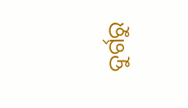ଦୁର୍ଗରୁ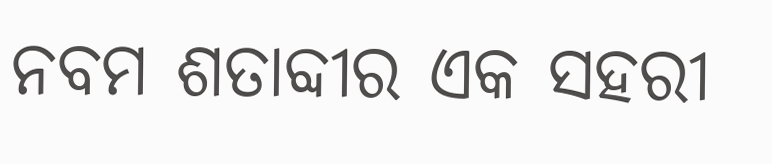ନବମ ଶତାବ୍ଦୀର ଏକ ସହରୀ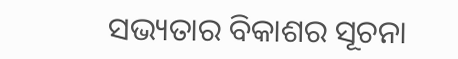ସଭ୍ୟତାର ବିକାଶର ସୂଚନା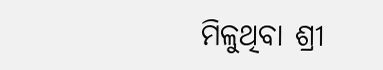ମିଳୁଥିବା ଶ୍ରୀ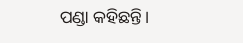ପଣ୍ଡା କହିଛନ୍ତି।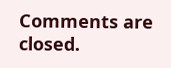Comments are closed.